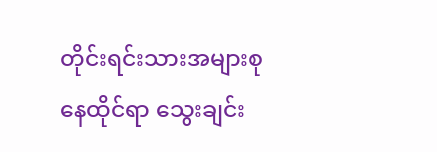တိုင်းရင်းသားအများစုနေထိုင်ရာ သွေးချင်း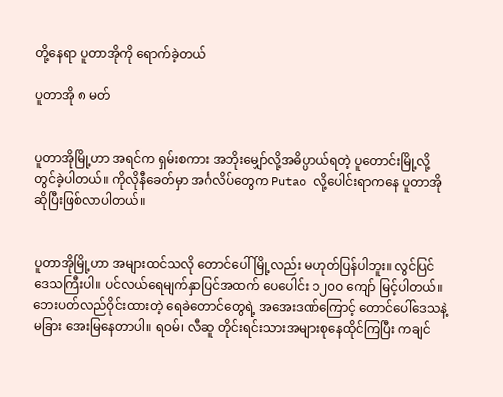တို့နေရာ ပူတာအိုကို ရောက်ခဲ့တယ်

ပူတာအို ၈ မတ်


ပူတာအိုမြို့ဟာ အရင်က ရှမ်းစကား အဘိုးမျှော်လို့အဓိပ္ပာယ်ရတဲ့ ပူတောင်းမြို့လို့တွင်ခဲ့ပါတယ်။ ကိုလိုနီခေတ်မှာ အင်္ဂလိပ်တွေက Putao လို့ပေါင်းရာကနေ ပူတာအိုဆိုပြီးဖြစ်လာပါတယ်။


ပူတာအိုမြို့ဟာ အများထင်သလို တောင်ပေါ်မြို့လည်း မဟုတ်ပြန်ပါဘူး။ လွင်ပြင်ဒေသကြီးပါ။ ပင်လယ်ရေမျက်နှာပြင်အထက် ပေပေါင်း ၁၂၀ဝ ကျော် မြင့်ပါတယ်။ ဘေးပတ်လည်ဝိုင်းထားတဲ့ ရေခဲတောင်တွေရဲ့ အအေးဒဏ်ကြောင့် တောင်ပေါ်ဒေသနဲ့မခြား အေးမြနေတာပါ။ ရဝမ်၊ လီဆူ တိုင်းရင်းသားအများစုနေထိုင်ကြပြီး ကချင်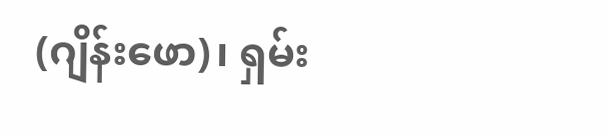(ဂျိန်းဖော)၊ ရှမ်း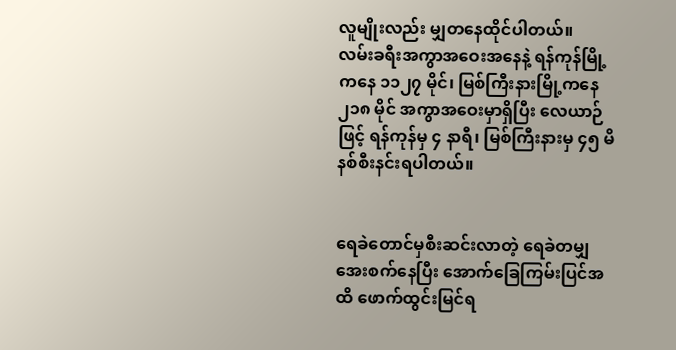လူမျိုးလည်း မျှတနေထိုင်ပါတယ်။
လမ်းခရီးအကွာအဝေးအနေနဲ့ ရန်ကုန်မြို့ကနေ ၁၁၂၇ မိုင်၊ မြစ်ကြီးနားမြို့ကနေ ၂၁၈ မိုင် အကွာအဝေးမှာရှိပြီး လေယာဉ်ဖြင့် ရန်ကုန်မှ ၄ နာရီ၊ မြစ်ကြီးနားမှ ၄၅ မိနစ်စီးနင်းရပါတယ်။


ရေခဲတောင်မှစီးဆင်းလာတဲ့ ရေခဲတမျှအေးစက်နေပြီး အောက်ခြေကြမ်းပြင်အထိ ဖောက်ထွင်းမြင်ရ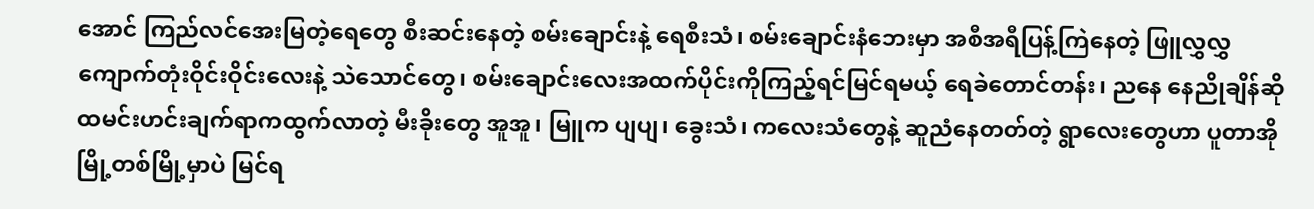အောင် ကြည်လင်အေးမြတဲ့ရေတွေ စီးဆင်းနေတဲ့ စမ်းချောင်းနဲ့ ရေစီးသံ၊ စမ်းချောင်းနံဘေးမှာ အစီအရီပြန့်ကြဲနေတဲ့ ဖြူလွှလွှကျောက်တုံးဝိုင်းဝိုင်းလေးနဲ့ သဲသောင်တွေ၊ စမ်းချောင်းလေးအထက်ပိုင်းကိုကြည့်ရင်မြင်ရမယ့် ရေခဲတောင်တန်း၊ ညနေ နေညိုချိန်ဆို ထမင်းဟင်းချက်ရာကထွက်လာတဲ့ မီးခိုးတွေ အူအူ၊ မြူက ပျပျ၊ ခွေးသံ၊ ကလေးသံတွေနဲ့ ဆူညံနေတတ်တဲ့ ရွာလေးတွေဟာ ပူတာအိုမြို့တစ်မြို့မှာပဲ မြင်ရ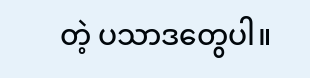တဲ့ ပသာဒတွေပါ။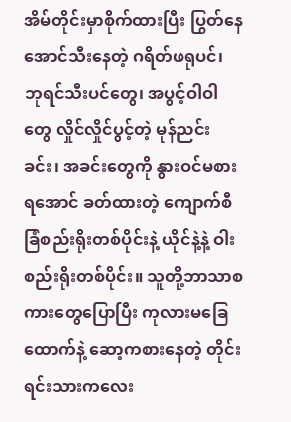အိမ်တိုင်းမှာစိုက်ထားပြီး ပြွတ်နေအောင်သီးနေတဲ့ ဂရိတ်ဖရုပင်၊ ဘုရင်သီးပင်တွေ၊ အပွင့်ဝါဝါတွေ လှိုင်လှိုင်ပွင့်တဲ့ မုန်ညင်းခင်း၊ အခင်းတွေကို နွားဝင်မစားရအောင် ခတ်ထားတဲ့ ကျောက်စီခြံစည်းရိုးတစ်ပိုင်းနဲ့ ယိုင်နဲ့နဲ့ ဝါးစည်းရိုးတစ်ပိုင်း။ သူတို့ဘာသာစကားတွေပြောပြီး ကုလားမခြေထောက်နဲ့ ဆော့ကစားနေတဲ့ တိုင်းရင်းသားကလေး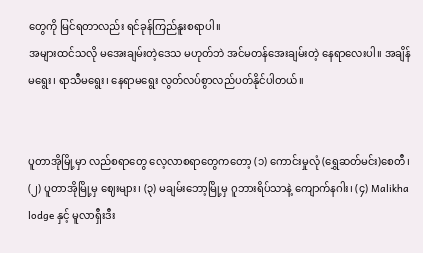တွေကို မြင်ရတာလည်း ရင်ခုန်ကြည်နူးစရာပါ။
အများထင်သလို မအေးချမ်းတဲ့ဒေသ မဟုတ်ဘဲ အင်မတန်အေးချမ်းတဲ့ နေရာလေးပါ။ အချိန်မရွေး၊ ရာသီမရွေး၊ နေရာမရွေး လွတ်လပ်စွာလည်ပတ်နိုင်ပါတယ်။


ပူတာအိုမြို့မှာ လည်စရာတွေ လေ့လာစရာတွေကတော့ (၁) ကောင်းမှုလုံ (ရွှေဆတ်မင်း)စေတီ၊ (၂) ပူတာအိုမြို့မှ ဈေးများ၊ (၃) မချမ်းဘော့မြို့မှ ဂူဘားရိပ်သာနဲ့ ကျောက်နဂါး၊ (၄) Malikha lodge နှင့် မူလာရှီးဒီး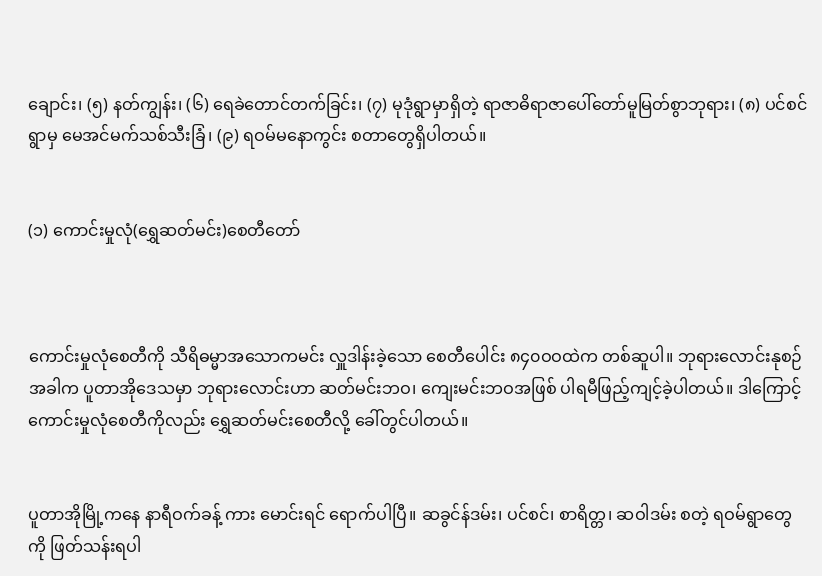ချောင်း၊ (၅) နတ်ကျွန်း၊ (၆) ရေခဲတောင်တက်ခြင်း၊ (၇) မုဒုံရွာမှာရှိတဲ့ ရာဇာဓိရာဇာပေါ်တော်မူမြတ်စွာဘုရား၊ (၈) ပင်စင်ရွာမှ မေအင်မက်သစ်သီးခြံ၊ (၉) ရဝမ်မနောကွင်း စတာတွေရှိပါတယ်။


(၁) ကောင်းမှုလုံ(ရွှေဆတ်မင်း)စေတီတော်



ကောင်းမှုလုံစေတီကို သီရိဓမ္မာအသောကမင်း လှူဒါန်းခဲ့သော စေတီပေါင်း ၈၄၀ဝဝထဲက တစ်ဆူပါ။ ဘုရားလောင်းနုစဉ်အခါက ပူတာအိုဒေသမှာ ဘုရားလောင်းဟာ ဆတ်မင်းဘဝ၊ ကျေးမင်းဘဝအဖြစ် ပါရမီဖြည့်ကျင့်ခဲ့ပါတယ်။ ဒါကြောင့် ကောင်းမှုလုံစေတီကိုလည်း ရွှေဆတ်မင်းစေတီလို့ ခေါ်တွင်ပါတယ်။


ပူတာအိုမြို့ကနေ နာရီဝက်ခန့် ကား မောင်းရင် ရောက်ပါပြီ။ ဆခွင်န်ဒမ်း၊ ပင်စင်၊ စာရိတ္တ၊ ဆဝါဒမ်း စတဲ့ ရဝမ်ရွာတွေကို ဖြတ်သန်းရပါ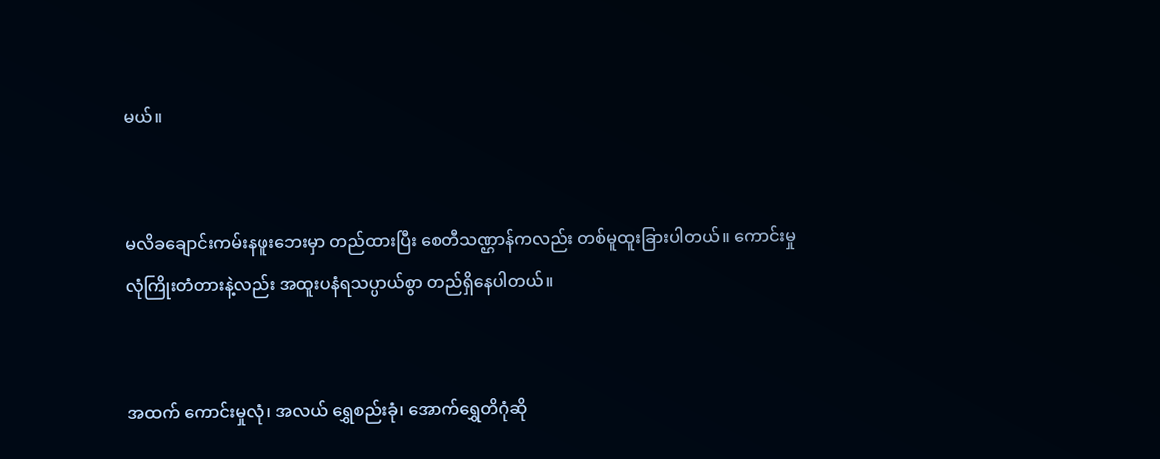မယ်။


မလိခချောင်းကမ်းနဖူးဘေးမှာ တည်ထားပြီး စေတီသဏ္ဌာန်ကလည်း တစ်မူထူးခြားပါတယ်။ ကောင်းမှုလုံကြိုးတံတားနဲ့လည်း အထူးပနံရသပ္ပာယ်စွာ တည်ရှိနေပါတယ်။


အထက် ကောင်းမှုလုံ၊ အလယ် ရွှေစည်းခုံ၊ အောက်ရွှေတိဂုံဆို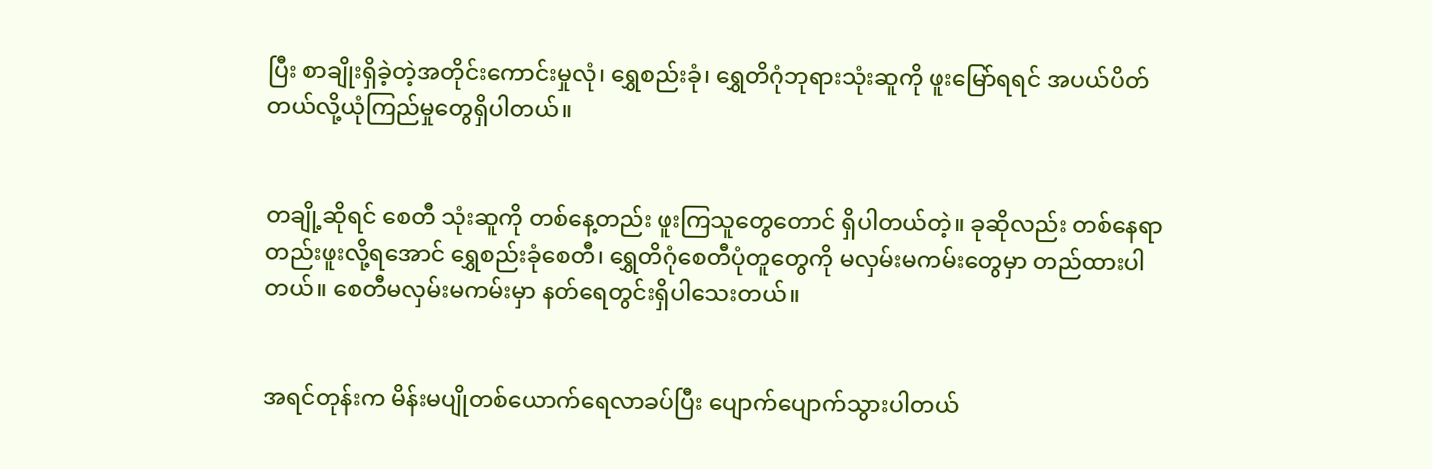ပြီး စာချိုးရှိခဲ့တဲ့အတိုင်းကောင်းမှုလုံ၊ ရွှေစည်းခုံ၊ ရွှေတိဂုံဘုရားသုံးဆူကို ဖူးမြော်ရရင် အပယ်ပိတ်တယ်လို့ယုံကြည်မှုတွေရှိပါတယ်။


တချို့ဆိုရင် စေတီ သုံးဆူကို တစ်နေ့တည်း ဖူးကြသူတွေတောင် ရှိပါတယ်တဲ့။ ခုဆိုလည်း တစ်နေရာတည်းဖူးလို့ရအောင် ရွှေစည်းခုံစေတီ၊ ရွှေတိဂုံစေတီပုံတူတွေကို မလှမ်းမကမ်းတွေမှာ တည်ထားပါတယ်။ စေတီမလှမ်းမကမ်းမှာ နတ်ရေတွင်းရှိပါသေးတယ်။


အရင်တုန်းက မိန်းမပျိုတစ်ယောက်ရေလာခပ်ပြီး ပျောက်ပျောက်သွားပါတယ်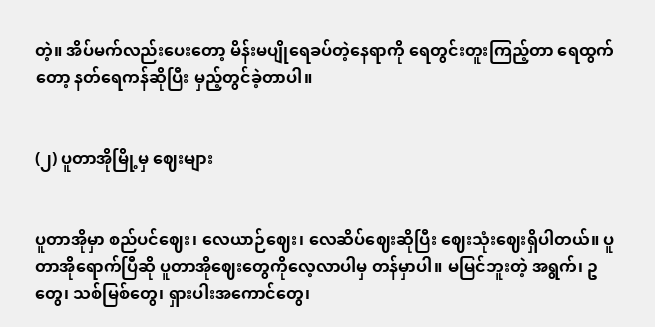တဲ့။ အိပ်မက်လည်းပေးတော့ မိန်းမပျိုရေခပ်တဲ့နေရာကို ရေတွင်းတူးကြည့်တာ ရေထွက်တော့ နတ်ရေကန်ဆိုပြီး မှည့်တွင်ခဲ့တာပါ။


(၂) ပူတာအိုမြို့မှ ဈေးများ


ပူတာအိုမှာ စည်ပင်ဈေး၊ လေယာဉ်ဈေး၊ လေဆိပ်ဈေးဆိုပြီး ဈေးသုံးဈေးရှိပါတယ်။ ပူတာအိုရောက်ပြီဆို ပူတာအိုဈေးတွေကိုလေ့လာပါမှ တန်မှာပါ။ မမြင်ဘူးတဲ့ အရွက်၊ ဥတွေ၊ သစ်မြစ်တွေ၊ ရှားပါးအကောင်တွေ၊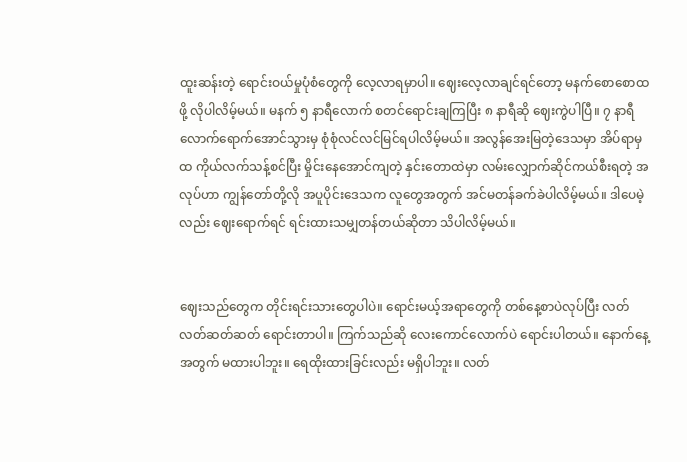ထူးဆန်းတဲ့ ရောင်းဝယ်မှုပုံစံတွေကို လေ့လာရမှာပါ။ ဈေးလေ့လာချင်ရင်တော့ မနက်စောစောထဖို့ လိုပါလိမ့်မယ်။ မနက် ၅ နာရီလောက် စတင်ရောင်းချကြပြီး ၈ နာရီဆို ဈေးကွဲပါပြီ။ ၇ နာရီလောက်ရောက်အောင်သွားမှ စုံစုံလင်လင်မြင်ရပါလိမ့်မယ်။ အလွန်အေးမြတဲ့ဒေသမှာ အိပ်ရာမှထ ကိုယ်လက်သန့်စင်ပြီး မှိုင်းနေအောင်ကျတဲ့ နှင်းတောထဲမှာ လမ်းလျှောက်ဆိုင်ကယ်စီးရတဲ့ အလုပ်ဟာ ကျွန်တော်တို့လို အပူပိုင်းဒေသက လူတွေအတွက် အင်မတန်ခက်ခဲပါလိမ့်မယ်။ ဒါပေမဲ့လည်း ဈေးရောက်ရင် ရင်းထားသမျှတန်တယ်ဆိုတာ သိပါလိမ့်မယ်။


ဈေးသည်တွေက တိုင်းရင်းသားတွေပါပဲ။ ရောင်းမယ့်အရာတွေကို တစ်နေ့စာပဲလုပ်ပြီး လတ်လတ်ဆတ်ဆတ် ရောင်းတာပါ။ ကြက်သည်ဆို လေးကောင်လောက်ပဲ ရောင်းပါတယ်။ နောက်နေ့အတွက် မထားပါဘူး။ ရေထိုးထားခြင်းလည်း မရှိပါဘူး။ လတ်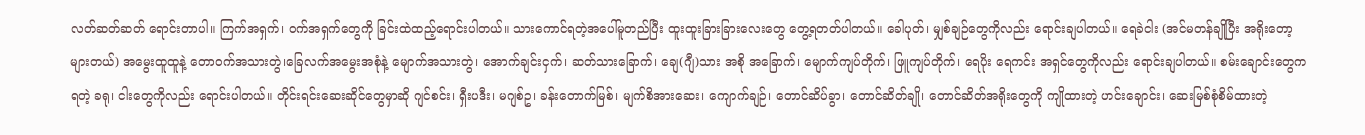လတ်ဆတ်ဆတ် ရောင်းတာပါ။ ကြက်အရှက်၊ ဝက်အရှက်တွေကို ခြင်းထဲထည့်ရောင်းပါတယ်။ သားကောင်ရတဲ့အပေါ်မူတည်ပြီး ထူးထူးခြားခြားလေးတွေ တွေ့ရတတ်ပါတယ်။ ခေါပုတ်၊ မျှစ်ချဉ်တွေကိုလည်း ရောင်းချပါတယ်။ ရေခဲငါး (အင်မတန်ချိုပြီး အရိုးတော့များတယ်) အမွေးထူထူနဲ့ တောဝက်အသားတွဲ၊ခြေလက်အမွေးအစုံနဲ့ မျောက်အသားတွဲ၊ အောက်ချင်းငှက်၊ ဆတ်သားခြောက်၊ ချေ(ဂျီ)သား အစို အခြောက်၊ မျောက်ကျပ်တိုက်၊ ဖြူကျပ်တိုက်၊ ရေပိုး ရေကင်း အရှင်တွေကိုလည်း ရောင်းချပါတယ်။ စမ်းချောင်းတွေကရတဲ့ ခရု၊ ငါးတွေကိုလည်း ရောင်းပါတယ်။ တိုင်းရင်းဆေးဆိုင်တွေမှာဆို ဂျင်စင်း၊ ရှီးပဒီး၊ မဂျစ်ဥ၊ ခန်းတောက်မြစ်၊ မျက်စိအားဆေး၊ ကျောက်ချဉ်၊ တောင်ဆိပ်ခွာ၊ တောင်ဆိတ်ချို၊ တောင်ဆိတ်အရိုးတွေကို ကျိုထားတဲ့ ဟင်းချောင်း၊ ဆေးမြစ်စုံစိမ်ထားတဲ့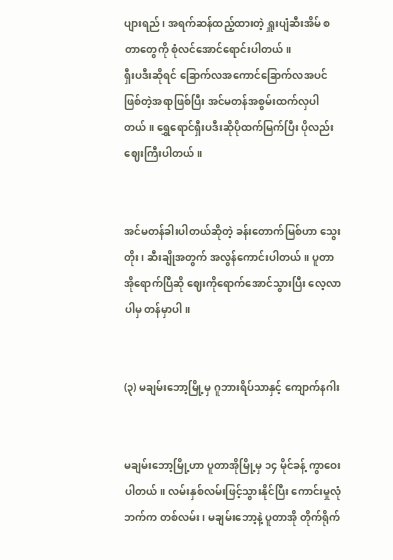ပျားရည်၊ အရက်ဆန်ထည့်ထားတဲ့ ရှူးပျံဆီးအိမ် စတာတွေကို စုံလင်အောင်ရောင်းပါတယ်။
ရှီးပဒီးဆိုရင် ခြောက်လအကောင်ခြောက်လအပင်ဖြစ်တဲ့အရာဖြစ်ပြီး အင်မတန်အစွမ်းထက်လှပါတယ်။ ရွှေရောင်ရှီးပဒီးဆိုပိုထက်မြက်ပြီး ပိုလည်းဈေးကြီးပါတယ်။


အင်မတန်ခါးပါတယ်ဆိုတဲ့ ခန်းတောက်မြစ်ဟာ သွေးတိုး၊ ဆီးချိုအတွက် အလွန်ကောင်းပါတယ်။ ပူတာအိုရောက်ပြီဆို ဈေးကိုရောက်အောင်သွားပြီး လေ့လာပါမှ တန်မှာပါ။


(၃) မချမ်းဘော့မြို့မှ ဂူဘားရိပ်သာနှင့် ကျောက်နဂါး


မချမ်းဘော့မြို့ဟာ ပူတာအိုမြို့မှ ၁၄ မိုင်ခန့် ကွာဝေးပါတယ်။ လမ်းနှစ်လမ်းဖြင့်သွားနိုင်ပြီး ကောင်းမှုလုံဘက်က တစ်လမ်း၊ မချမ်းဘော့နဲ့ ပူတာအို တိုက်ရိုက်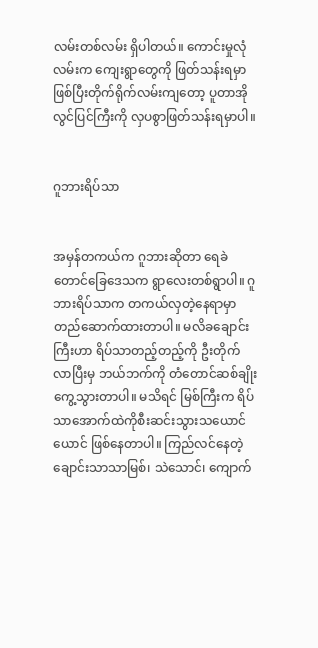လမ်းတစ်လမ်း ရှိပါတယ်။ ကောင်းမှုလုံလမ်းက ကျေးရွာတွေကို ဖြတ်သန်းရမှာဖြစ်ပြီးတိုက်ရိုက်လမ်းကျတော့ ပူတာအိုလွင်ပြင်ကြီးကို လှပစွာဖြတ်သန်းရမှာပါ။


ဂူဘားရိပ်သာ


အမှန်တကယ်က ဂူဘားဆိုတာ ရေခဲတောင်ခြေဒေသက ရွာလေးတစ်ရွာပါ။ ဂူဘားရိပ်သာက တကယ်လှတဲ့နေရာမှာတည်ဆောက်ထားတာပါ။ မလိခချောင်းကြီးဟာ ရိပ်သာတည့်တည့်ကို ဦးတိုက်လာပြီးမှ ဘယ်ဘက်ကို တံတောင်ဆစ်ချိုးကွေ့သွားတာပါ။ မသိရင် မြစ်ကြီးက ရိပ်သာအောက်ထဲကိုစီးဆင်းသွားသယောင်ယောင် ဖြစ်နေတာပါ။ ကြည်လင်နေတဲ့ ချောင်းသာသာမြစ်၊ သဲသောင်၊ ကျောက်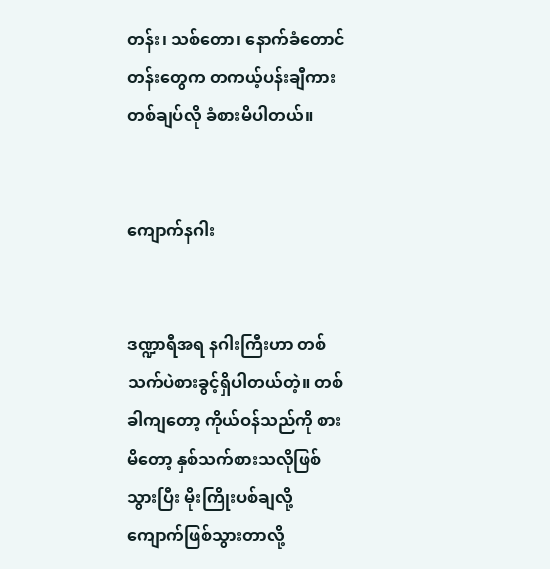တန်း၊ သစ်တော၊ နောက်ခံတောင်တန်းတွေက တကယ့်ပန်းချီကားတစ်ချပ်လို ခံစားမိပါတယ်။


ကျောက်နဂါး


ဒဏ္ဍာရီအရ နဂါးကြီးဟာ တစ်သက်ပဲစားခွင့်ရှိပါတယ်တဲ့။ တစ်ခါကျတော့ ကိုယ်ဝန်သည်ကို စားမိတော့ နှစ်သက်စားသလိုဖြစ်သွားပြီး မိုးကြိုးပစ်ချလို့ ကျောက်ဖြစ်သွားတာလို့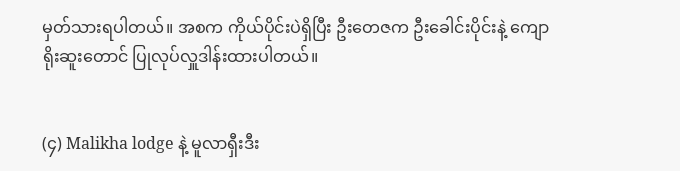မှတ်သားရပါတယ်။ အစက ကိုယ်ပိုင်းပဲရှိပြီး ဦးတေဇက ဦးခေါင်းပိုင်းနဲ့ ကျောရိုးဆူးတောင် ပြုလုပ်လှူဒါန်းထားပါတယ်။


(၄) Malikha lodge နဲ့ မူလာရှီးဒီး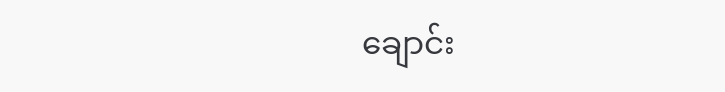ချောင်း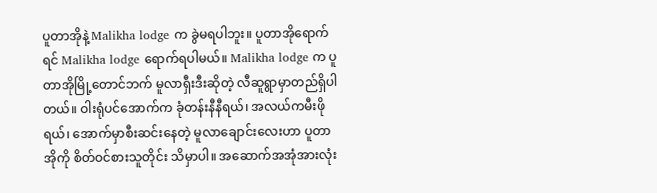ပူတာအိုနဲ့ Malikha lodge က ခွဲမရပါဘူး။ ပူတာအိုရောက်ရင် Malikha lodge ရောက်ရပါမယ်။ Malikha lodge က ပူတာအိုမြို့တောင်ဘက် မူလာရှီးဒီးဆိုတဲ့ လီဆူရွာမှာတည်ရှိပါတယ်။ ဝါးရုံပင်အောက်က ခုံတန်းနီနီရယ်၊ အလယ်ကမီးဖိုရယ်၊ အောက်မှာစီးဆင်းနေတဲ့ မူလာချောင်းလေးဟာ ပူတာအိုကို စိတ်ဝင်စားသူတိုင်း သိမှာပါ။ အဆောက်အအုံအားလုံး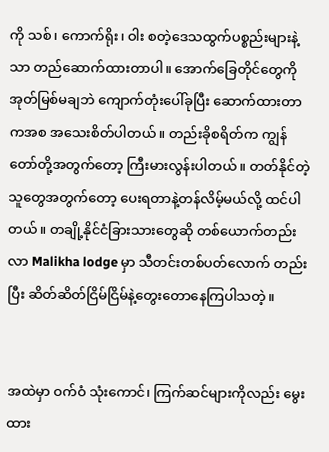ကို သစ်၊ ကောက်ရိုး၊ ဝါး စတဲ့ဒေသထွက်ပစ္စည်းများနဲ့သာ တည်ဆောက်ထားတာပါ။ အောက်ခြေတိုင်တွေကို အုတ်မြစ်မချဘဲ ကျောက်တုံးပေါ်ခုပြီး ဆောက်ထားတာကအစ အသေးစိတ်ပါတယ်။ တည်းခိုစရိတ်က ကျွန်တော်တို့အတွက်တော့ ကြီးမားလွန်းပါတယ်။ တတ်နိုင်တဲ့သူတွေအတွက်တော့ ပေးရတာနဲ့တန်လိမ့်မယ်လို့ ထင်ပါတယ်။ တချို့နိုင်ငံခြားသားတွေဆို တစ်ယောက်တည်းလာ Malikha lodge မှာ သီတင်းတစ်ပတ်လောက် တည်းပြီး ဆိတ်ဆိတ်ငြိမ်ငြိမ်နဲ့တွေးတောနေကြပါသတဲ့။


အထဲမှာ ဝက်ဝံ သုံးကောင်၊ ကြက်ဆင်များကိုလည်း မွေးထား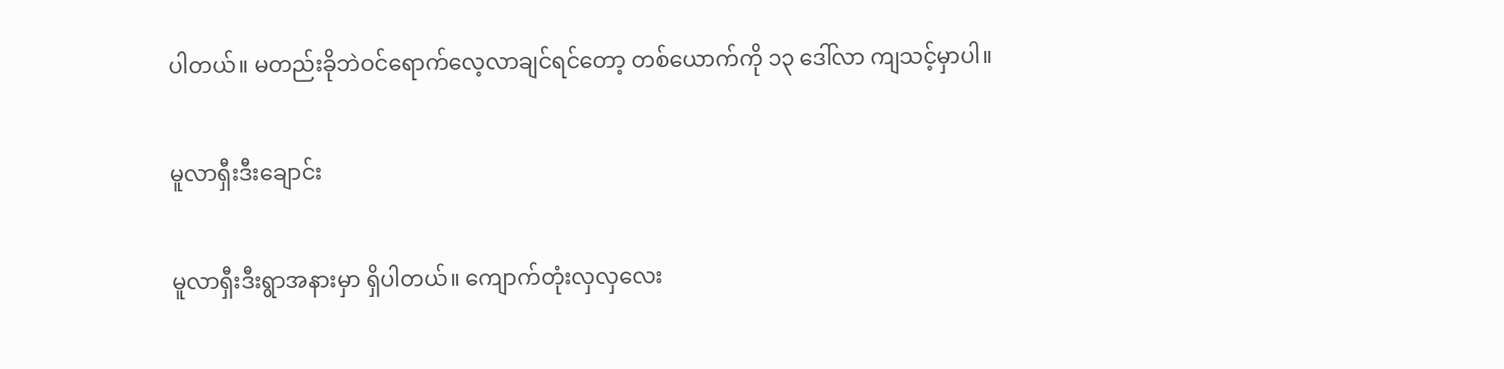ပါတယ်။ မတည်းခိုဘဲဝင်ရောက်လေ့လာချင်ရင်တော့ တစ်ယောက်ကို ၁၃ ဒေါ်လာ ကျသင့်မှာပါ။


မူလာရှီးဒီးချောင်း


မူလာရှီးဒီးရွာအနားမှာ ရှိပါတယ်။ ကျောက်တုံးလှလှလေး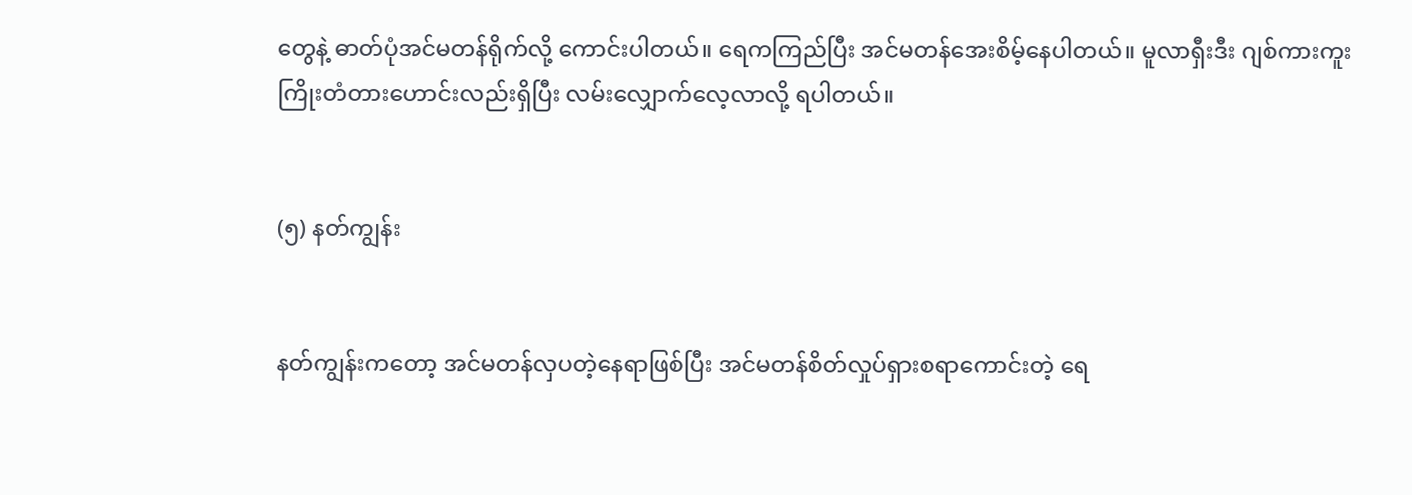တွေနဲ့ ဓာတ်ပုံအင်မတန်ရိုက်လို့ ကောင်းပါတယ်။ ရေကကြည်ပြီး အင်မတန်အေးစိမ့်နေပါတယ်။ မူလာရှီးဒီး ဂျစ်ကားကူး ကြိုးတံတားဟောင်းလည်းရှိပြီး လမ်းလျှောက်လေ့လာလို့ ရပါတယ်။


(၅) နတ်ကျွန်း


နတ်ကျွန်းကတော့ အင်မတန်လှပတဲ့နေရာဖြစ်ပြီး အင်မတန်စိတ်လှုပ်ရှားစရာကောင်းတဲ့ ရေ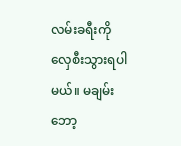လမ်းခရီးကို လှေစီးသွားရပါမယ်။ မချမ်းဘော့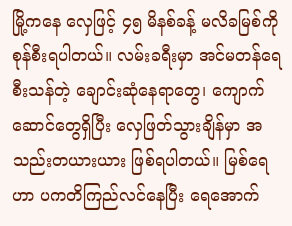မြို့ကနေ လှေဖြင့် ၄၅ မိနစ်ခန့် မလိခမြစ်ကို စုန်စီးရပါတယ်။ လမ်းခရီးမှာ အင်မတန်ရေစီးသန်တဲ့ ချောင်းဆုံနေရာတွေ၊ ကျောက်ဆောင်တွေရှိပြီး လှေဖြတ်သွားချိန်မှာ အသည်းတယားယား ဖြစ်ရပါတယ်။ မြစ်ရေဟာ ပကတိကြည်လင်နေပြီး ရေအောက်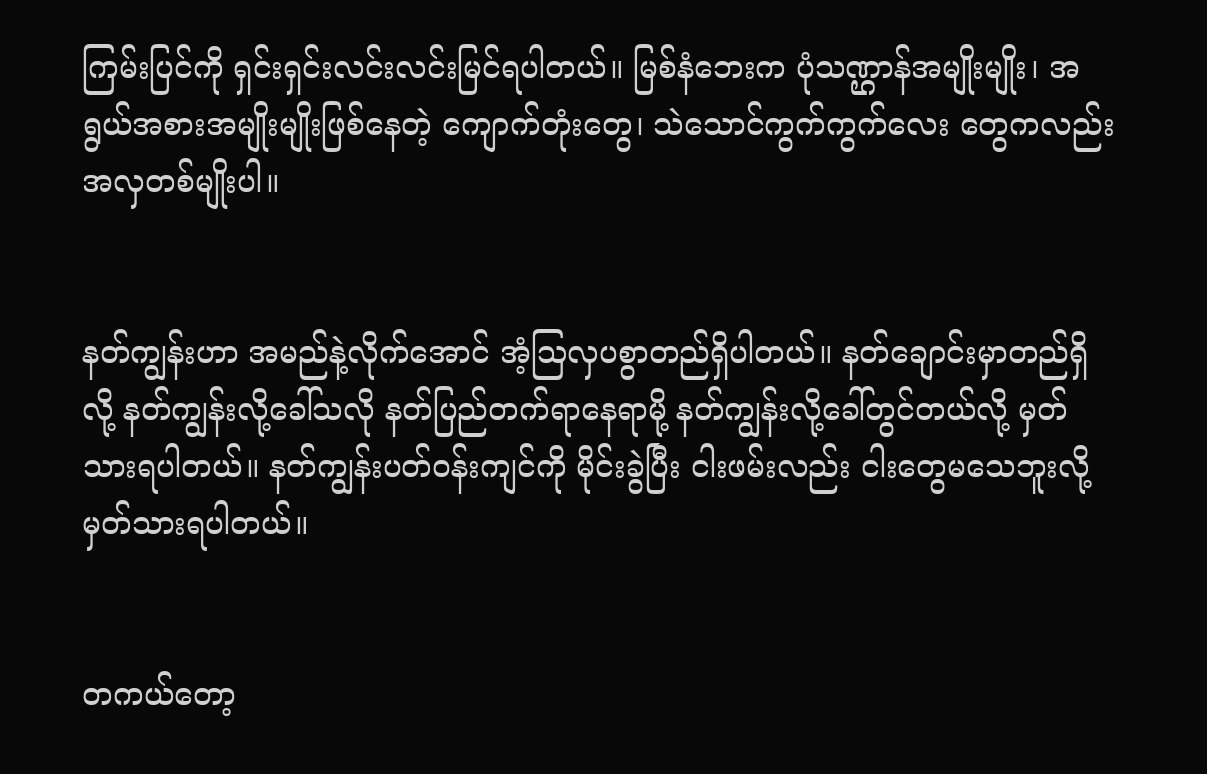ကြမ်းပြင်ကို ရှင်းရှင်းလင်းလင်းမြင်ရပါတယ်။ မြစ်နံဘေးက ပုံသဏ္ဌာန်အမျိုးမျိုး၊ အရွယ်အစားအမျိုးမျိုးဖြစ်နေတဲ့ ကျောက်တုံးတွေ၊ သဲသောင်ကွက်ကွက်လေး တွေကလည်း အလှတစ်မျိုးပါ။


နတ်ကျွန်းဟာ အမည်နဲ့လိုက်အောင် အံ့ဩလှပစွာတည်ရှိပါတယ်။ နတ်ချောင်းမှာတည်ရှိလို့ နတ်ကျွန်းလို့ခေါ်သလို နတ်ပြည်တက်ရာနေရာမို့ နတ်ကျွန်းလို့ခေါ်တွင်တယ်လို့ မှတ်သားရပါတယ်။ နတ်ကျွန်းပတ်ဝန်းကျင်ကို မိုင်းခွဲပြီး ငါးဖမ်းလည်း ငါးတွေမသေဘူးလို့ မှတ်သားရပါတယ်။


တကယ်တော့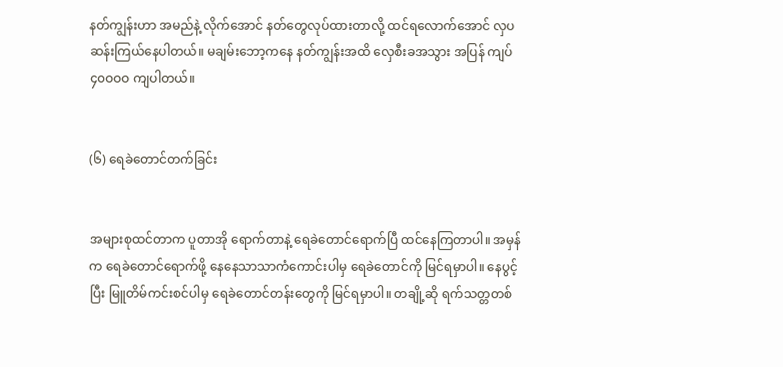နတ်ကျွန်းဟာ အမည်နဲ့ လိုက်အောင် နတ်တွေလုပ်ထားတာလို့ ထင်ရလောက်အောင် လှပဆန်းကြယ်နေပါတယ်။ မချမ်းဘော့ကနေ နတ်ကျွန်းအထိ လှေစီးခအသွား အပြန် ကျပ် ၄၀ဝဝဝ ကျပါတယ်။


(၆) ရေခဲတောင်တက်ခြင်း


အများစုထင်တာက ပူတာအို ရောက်တာနဲ့ ရေခဲတောင်ရောက်ပြီ ထင်နေကြတာပါ။ အမှန်က ရေခဲတောင်ရောက်ဖို့ နေနေသာသာကံကောင်းပါမှ ရေခဲတောင်ကို မြင်ရမှာပါ။ နေပွင့်ပြီး မြူတိမ်ကင်းစင်ပါမှ ရေခဲတောင်တန်းတွေကို မြင်ရမှာပါ။ တချို့ဆို ရက်သတ္တတစ်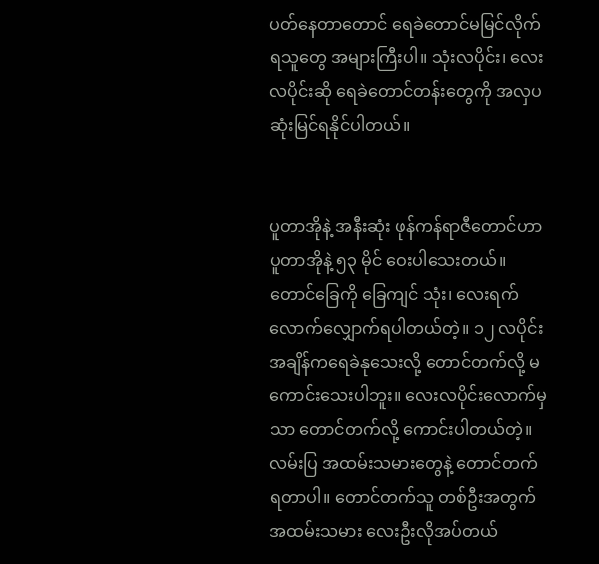ပတ်နေတာတောင် ရေခဲတောင်မမြင်လိုက်ရသူတွေ အများကြီးပါ။ သုံးလပိုင်း၊ လေးလပိုင်းဆို ရေခဲတောင်တန်းတွေကို အလှပဆုံးမြင်ရနိုင်ပါတယ်။


ပူတာအိုနဲ့ အနီးဆုံး ဖုန်ကန်ရာဇီတောင်ဟာ ပူတာအိုနဲ့ ၅၃ မိုင် ဝေးပါသေးတယ်။ တောင်ခြေကို ခြေကျင် သုံး၊ လေးရက်လောက်လျှောက်ရပါတယ်တဲ့။ ၁၂ လပိုင်းအချိန်ကရေခဲနုသေးလို့ တောင်တက်လို့ မကောင်းသေးပါဘူး။ လေးလပိုင်းလောက်မှသာ တောင်တက်လို့ ကောင်းပါတယ်တဲ့။ လမ်းပြ အထမ်းသမားတွေနဲ့ တောင်တက်ရတာပါ။ တောင်တက်သူ တစ်ဦးအတွက် အထမ်းသမား လေးဦးလိုအပ်တယ်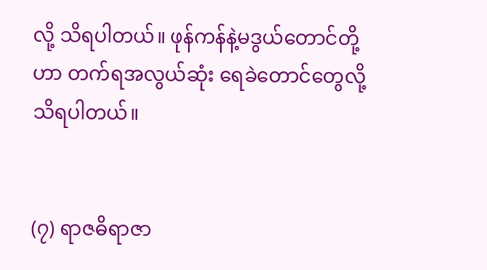လို့ သိရပါတယ်။ ဖုန်ကန်နဲ့မဒွယ်တောင်တို့ဟာ တက်ရအလွယ်ဆုံး ရေခဲတောင်တွေလို့ သိရပါတယ်။


(၇) ရာဇဓိရာဇာ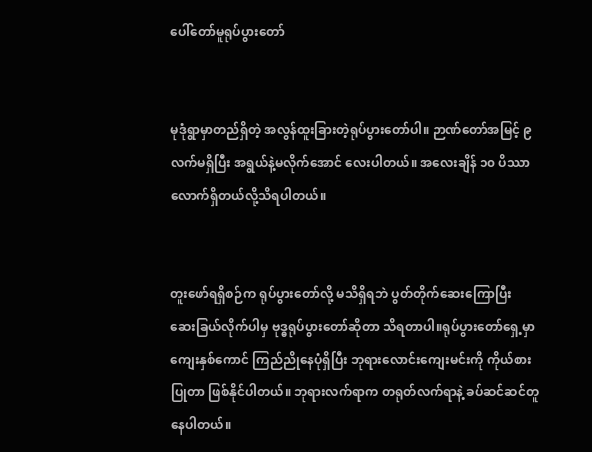ပေါ်တော်မူရုပ်ပွားတော်


မုဒုံရွာမှာတည်ရှိတဲ့ အလွန်ထူးခြားတဲ့ရုပ်ပွားတော်ပါ။ ဉာဏ်တော်အမြင့် ၉ လက်မရှိပြီး အရွယ်နဲ့မလိုက်အောင် လေးပါတယ်။ အလေးချိန် ၁၀ ပိဿာလောက်ရှိတယ်လို့သိရပါတယ်။


တူးဖော်ရရှိစဉ်က ရုပ်ပွားတော်လို့ မသိရှိရဘဲ ပွတ်တိုက်ဆေးကြောပြီး ဆေးခြယ်လိုက်ပါမှ ဗုဒ္ဓရုပ်ပွားတော်ဆိုတာ သိရတာပါ။ရုပ်ပွားတော်ရှေ့မှာ ကျေးနှစ်ကောင် ကြည်ညိုနေပုံရှိပြီး ဘုရားလောင်းကျေးမင်းကို ကိုယ်စားပြုတာ ဖြစ်နိုင်ပါတယ်။ ဘုရားလက်ရာက တရုတ်လက်ရာနဲ့ ခပ်ဆင်ဆင်တူနေပါတယ်။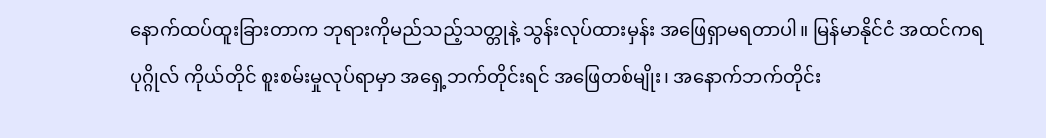နောက်ထပ်ထူးခြားတာက ဘုရားကိုမည်သည့်သတ္တုနဲ့ သွန်းလုပ်ထားမှန်း အဖြေရှာမရတာပါ။ မြန်မာနိုင်ငံ အထင်ကရပုဂ္ဂိုလ် ကိုယ်တိုင် စူးစမ်းမှုလုပ်ရာမှာ အရှေ့ဘက်တိုင်းရင် အဖြေတစ်မျိုး၊ အနောက်ဘက်တိုင်း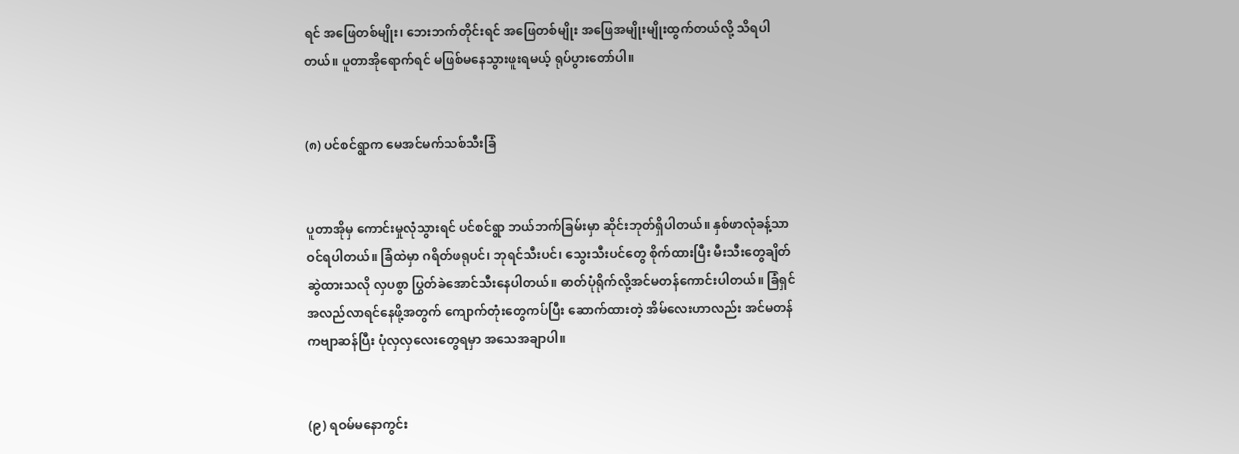ရင် အဖြေတစ်မျိုး၊ ဘေးဘက်တိုင်းရင် အဖြေတစ်မျိုး အဖြေအမျိုးမျိုးထွက်တယ်လို့ သိရပါတယ်။ ပူတာအိုရောက်ရင် မဖြစ်မနေသွားဖူးရမယ့် ရုပ်ပွားတော်ပါ။


(၈) ပင်စင်ရွာက မေအင်မက်သစ်သီးခြံ


ပူတာအိုမှ ကောင်းမှုလုံသွားရင် ပင်စင်ရွာ ဘယ်ဘက်ခြမ်းမှာ ဆိုင်းဘုတ်ရှိပါတယ်။ နှစ်ဖာလုံခန့်သာ ဝင်ရပါတယ်။ ခြံထဲမှာ ဂရိတ်ဖရုပင်၊ ဘုရင်သီးပင်၊ သွေးသီးပင်တွေ စိုက်ထားပြီး မီးသီးတွေချိတ်ဆွဲထားသလို လှပစွာ ပြွတ်ခဲအောင်သီးနေပါတယ်။ ဓာတ်ပုံရိုက်လို့အင်မတန်ကောင်းပါတယ်။ ခြံရှင် အလည်လာရင်နေဖို့အတွက် ကျောက်တုံးတွေကပ်ပြီး ဆောက်ထားတဲ့ အိမ်လေးဟာလည်း အင်မတန်ကဗျာဆန်ပြီး ပုံလှလှလေးတွေရမှာ အသေအချာပါ။


(၉) ရဝမ်မနောကွင်း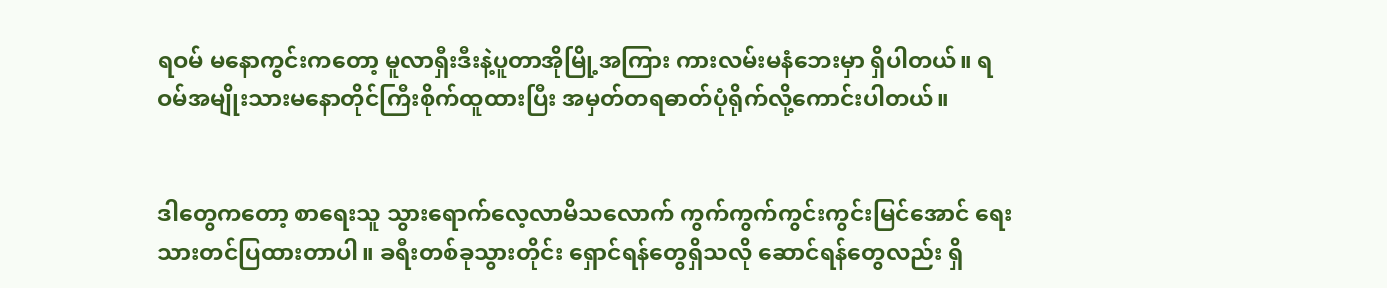ရဝမ် မနောကွင်းကတော့ မူလာရှီးဒီးနဲ့ပူတာအိုမြို့အကြား ကားလမ်းမနံဘေးမှာ ရှိပါတယ်။ ရဝမ်အမျိုးသားမနောတိုင်ကြီးစိုက်ထူထားပြီး အမှတ်တရဓာတ်ပုံရိုက်လို့ကောင်းပါတယ်။


ဒါတွေကတော့ စာရေးသူ သွားရောက်လေ့လာမိသလောက် ကွက်ကွက်ကွင်းကွင်းမြင်အောင် ရေးသားတင်ပြထားတာပါ။ ခရီးတစ်ခုသွားတိုင်း ရှောင်ရန်တွေရှိသလို ဆောင်ရန်တွေလည်း ရှိ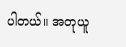ပါတယ်။ အတုယူ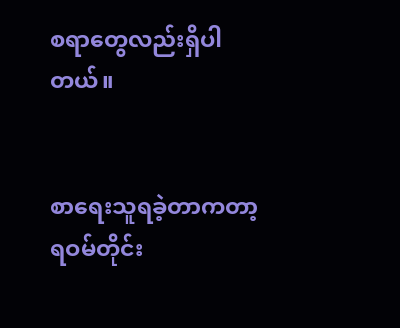စရာတွေလည်းရှိပါတယ်။


စာရေးသူရခဲ့တာကတာ့ ရဝမ်တိုင်း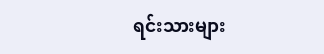ရင်းသားများ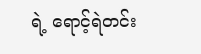ရဲ့ ရောင့်ရဲတင်း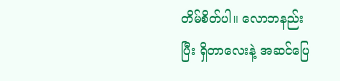တိမ်စိတ်ပါ။ လောဘနည်းပြီး ရှိတာလေးနဲ့ အဆင်ပြေ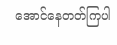အောင်နေတတ်ကြပါ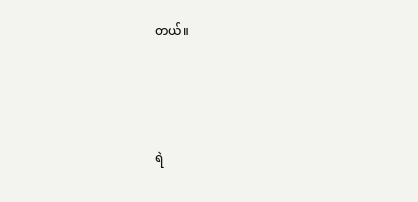တယ်။



ရဲ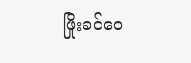ဖြိုးခင်ဝေ